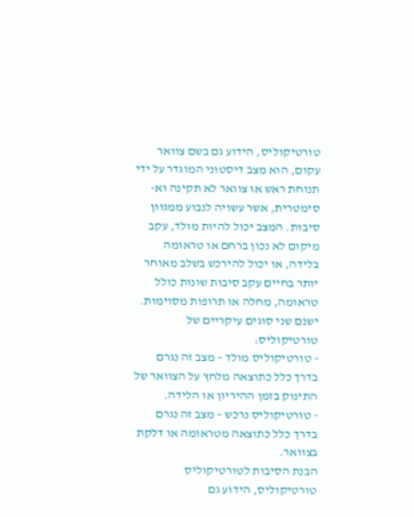טורטיקוליס, הידוע גם בשם צוואר עקום, הוא מצב דיסטוני המוגדר על ידי תנוחת ראש או צוואר לא תקינה וא-סימטרית, אשר עשויה לנבוע ממגוון סיבות. המצב יכול להיות מולד, עקב מיקום לא נכון ברחם או טראומה בלידה, או יכול להירכש בשלב מאוחר יותר בחיים עקב סיבות שונות כולל טראומה, מחלה או תרופות מסוימות.
ישנם שני סוגים עיקריים של טורטיקוליס:
- טורטיקוליס מולד – מצב זה נגרם בדרך כלל כתוצאה מלחץ על הצוואר של התינוק בזמן ההיריון או הלידה.
- טורטיקוליס נרכש – מצב זה נגרם בדרך כלל כתוצאה מטראומה או דלקת בצוואר.
הבנת הסיבות לטורטיקוליס
טורטיקוליס, הידוע גם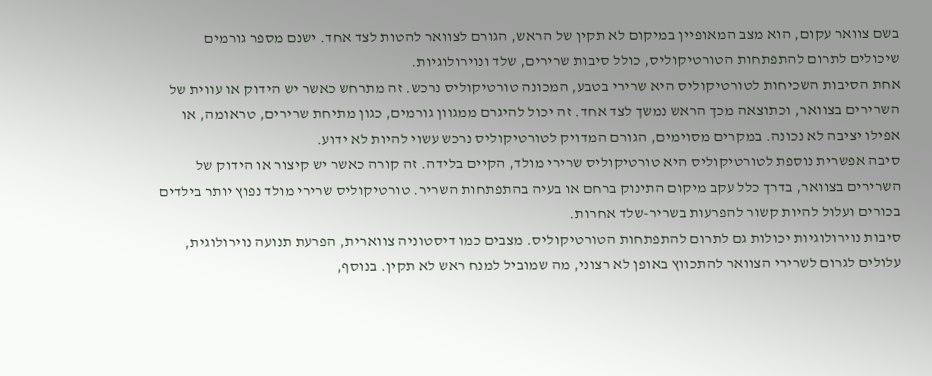בשם צוואר עקום, הוא מצב המאופיין במיקום לא תקין של הראש, הגורם לצוואר להטות לצד אחד. ישנם מספר גורמים שיכולים לתרום להתפתחות הטורטיקוליס, כולל סיבות שרירים, שלד ונוירולוגיות.
אחת הסיבות השכיחות לטורטיקוליס היא שרירי בטבע, המכונה טורטיקוליס נרכש. זה מתרחש כאשר יש הידוק או עווית של השרירים בצוואר, וכתוצאה מכך הראש נמשך לצד אחד. זה יכול להיגרם ממגוון גורמים, כגון מתיחת שרירים, טראומה, או אפילו יציבה לא נכונה. במקרים מסוימים, הגורם המדויק לטורטיקוליס נרכש עשוי להיות לא ידוע.
סיבה אפשרית נוספת לטורטיקוליס היא טורטיקוליס שרירי מולד, הקיים בלידה. זה קורה כאשר יש קיצור או הידוק של השרירים בצוואר, בדרך כלל עקב מיקום התינוק ברחם או בעיה בהתפתחות השריר. טורטיקוליס שרירי מולד נפוץ יותר בילדים בכורים ועלול להיות קשור להפרעות בשריר-שלד אחרות.
סיבות נוירולוגיות יכולות גם לתרום להתפתחות הטורטיקוליס. מצבים כמו דיסטוניה צווארית, הפרעת תנועה נוירולוגית, עלולים לגרום לשרירי הצוואר להתכווץ באופן לא רצוני, מה שמוביל למנח ראש לא תקין. בנוסף,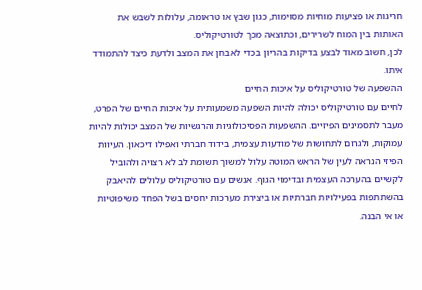חריגות או פציעות מוחיות מסוימות, כגון שבץ או טראומה, עלולות לשבש את האותות בין המוח לשרירים, וכתוצאה מכך לטורטיקוליס.
לכן, חשוב מאוד לבצע בדיקות בהריון בכדי לאבחן את המצב ולדעת כיצד להתמודד איתו.
ההשפעה של טורטיקוליס על איכות החיים
לחיים עם טורטיקוליס יכולה להיות השפעה משמעותית על איכות החיים של הפרט, מעבר לתסמינים הפיזיים. ההשפעות הפסיכולוגיות והרגשיות של המצב יכולות להיות עמוקות, ולגרום לתחושות של מודעות עצמית, בידוד חברתי ואפילו דיכאון. העיוות הפיזי הנראה לעין של הראש המוטה עלול למשוך תשומת לב לא רצויה ולהוביל לקשיים בהערכה העצמית ובדימוי הגוף. אנשים עם טורטיקוליס עלולים להיאבק בהשתתפות בפעילויות חברתיות או ביצירת מערכות יחסים בשל הפחד משיפוטיות או אי הבנה.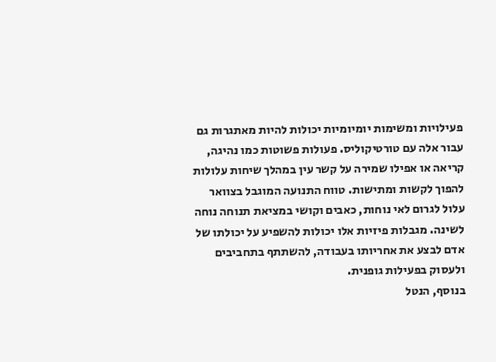פעילויות ומשימות יומיומיות יכולות להיות מאתגרות גם עבור אלה עם טורטיקוליס. פעולות פשוטות כמו נהיגה, קריאה או אפילו שמירה על קשר עין במהלך שיחות עלולות להפוך לקשות ומתישות. טווח התנועה המוגבל בצוואר עלול לגרום לאי נוחות, כאבים וקושי במציאת תנוחה נוחה לשינה. מגבלות פיזיות אלו יכולות להשפיע על יכולתו של אדם לבצע את אחריותו בעבודה, להשתתף בתחביבים ולעסוק בפעילות גופנית.
בנוסף, הנטל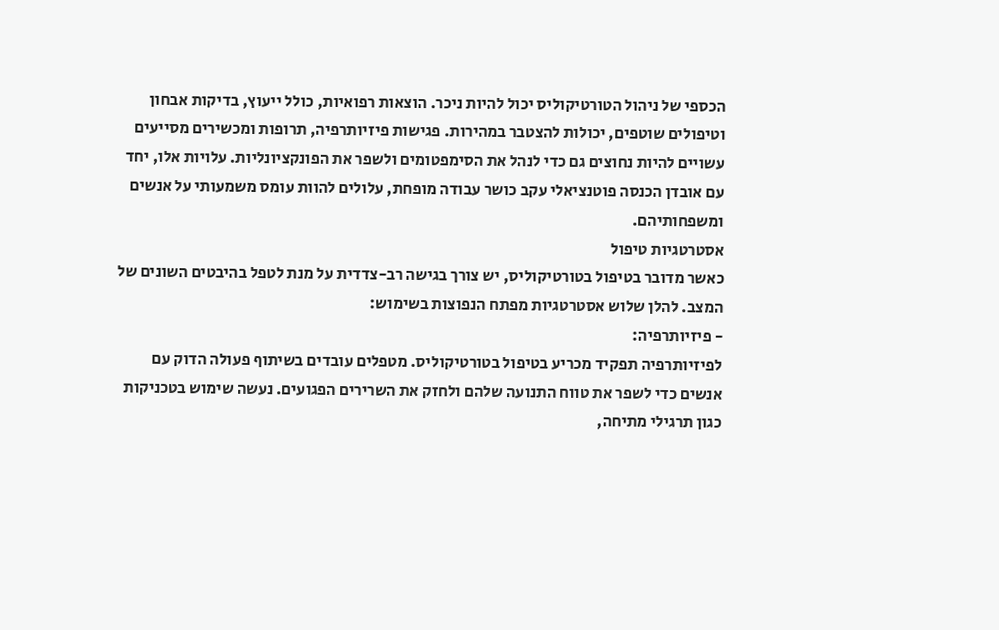הכספי של ניהול הטורטיקוליס יכול להיות ניכר. הוצאות רפואיות, כולל ייעוץ, בדיקות אבחון וטיפולים שוטפים, יכולות להצטבר במהירות. פגישות פיזיותרפיה, תרופות ומכשירים מסייעים עשויים להיות נחוצים גם כדי לנהל את הסימפטומים ולשפר את הפונקציונליות. עלויות אלו, יחד עם אובדן הכנסה פוטנציאלי עקב כושר עבודה מופחת, עלולים להוות עומס משמעותי על אנשים ומשפחותיהם.
אסטרטגיות טיפול
כאשר מדובר בטיפול בטורטיקוליס, יש צורך בגישה רב-צדדית על מנת לטפל בהיבטים השונים של המצב. להלן שלוש אסטרטגיות מפתח הנפוצות בשימוש:
- פיזיותרפיה:
לפיזיותרפיה תפקיד מכריע בטיפול בטורטיקוליס. מטפלים עובדים בשיתוף פעולה הדוק עם אנשים כדי לשפר את טווח התנועה שלהם ולחזק את השרירים הפגועים. נעשה שימוש בטכניקות כגון תרגילי מתיחה,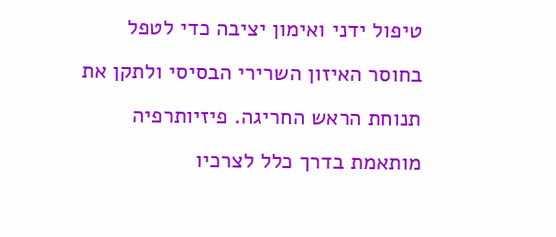טיפול ידני ואימון יציבה כדי לטפל בחוסר האיזון השרירי הבסיסי ולתקן את תנוחת הראש החריגה. פיזיותרפיה מותאמת בדרך כלל לצרכיו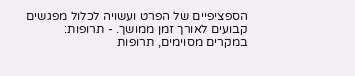הספציפיים של הפרט ועשויה לכלול מפגשים קבועים לאורך זמן ממושך. - תרופות:
במקרים מסוימים, תרופות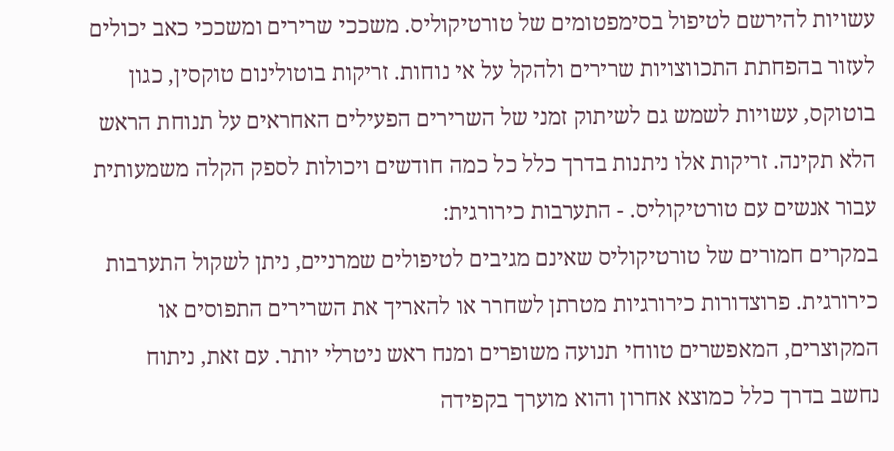עשויות להירשם לטיפול בסימפטומים של טורטיקוליס. משככי שרירים ומשככי כאב יכולים לעזור בהפחתת התכווצויות שרירים ולהקל על אי נוחות. זריקות בוטולינום טוקסין, כגון בוטוקס, עשויות לשמש גם לשיתוק זמני של השרירים הפעילים האחראים על תנוחת הראש הלא תקינה. זריקות אלו ניתנות בדרך כלל כל כמה חודשים ויכולות לספק הקלה משמעותית עבור אנשים עם טורטיקוליס. - התערבות כירורגית:
במקרים חמורים של טורטיקוליס שאינם מגיבים לטיפולים שמרניים, ניתן לשקול התערבות כירורגית. פרוצדורות כירורגיות מטרתן לשחרר או להאריך את השרירים התפוסים או המקוצרים, המאפשרים טווחי תנועה משופרים ומנח ראש ניטרלי יותר. עם זאת, ניתוח נחשב בדרך כלל כמוצא אחרון והוא מוערך בקפידה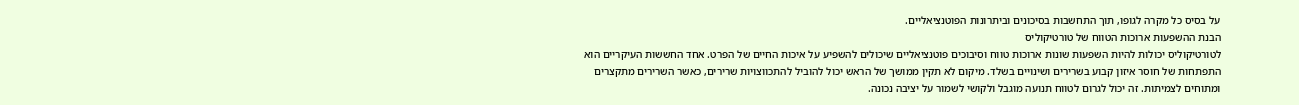על בסיס כל מקרה לגופו, תוך התחשבות בסיכונים וביתרונות הפוטנציאליים.
הבנת ההשפעות ארוכות הטווח של טורטיקוליס
לטורטיקוליס יכולות להיות השפעות שונות ארוכות טווח וסיבוכים פוטנציאליים שיכולים להשפיע על איכות החיים של הפרט. אחד החששות העיקריים הוא התפתחות של חוסר איזון קבוע בשרירים ושינויים בשלד. מיקום לא תקין ממושך של הראש יכול להוביל להתכווצויות שרירים, כאשר השרירים מתקצרים ומתוחים לצמיתות. זה יכול לגרום לטווח תנועה מוגבל ולקושי לשמור על יציבה נכונה.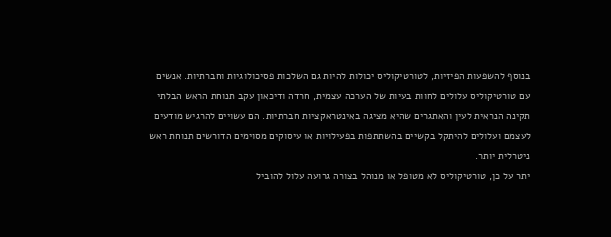בנוסף להשפעות הפיזיות, לטורטיקוליס יכולות להיות גם השלכות פסיכולוגיות וחברתיות. אנשים עם טורטיקוליס עלולים לחוות בעיות של הערכה עצמית, חרדה ודיכאון עקב תנוחת הראש הבלתי תקינה הנראית לעין והאתגרים שהיא מציגה באינטראקציות חברתיות. הם עשויים להרגיש מודעים לעצמם ועלולים להיתקל בקשיים בהשתתפות בפעילויות או עיסוקים מסוימים הדורשים תנוחת ראש ניטרלית יותר.
יתר על כן, טורטיקוליס לא מטופל או מנוהל בצורה גרועה עלול להוביל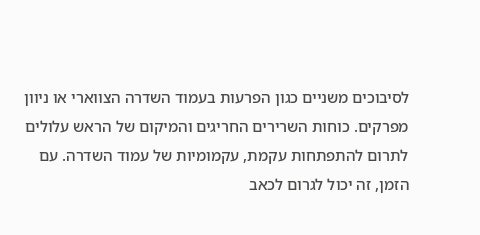לסיבוכים משניים כגון הפרעות בעמוד השדרה הצווארי או ניוון מפרקים. כוחות השרירים החריגים והמיקום של הראש עלולים לתרום להתפתחות עקמת, עקמומיות של עמוד השדרה. עם הזמן, זה יכול לגרום לכאב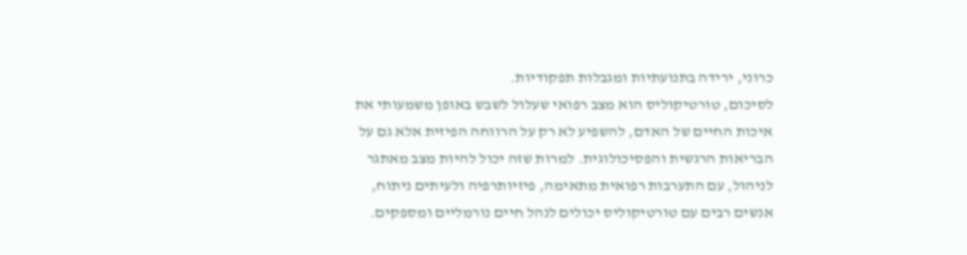כרוני, ירידה בתנועתיות ומגבלות תפקודיות.
לסיכום, טורטיקוליס הוא מצב רפואי שעלול לשבש באופן משמעותי את איכות החיים של האדם, להשפיע לא רק על הרווחה הפיזית אלא גם על הבריאות הרגשית והפסיכולוגית. למרות שזה יכול להיות מצב מאתגר לניהול, עם התערבות רפואית מתאימה, פיזיותרפיה ולעיתים ניתוח, אנשים רבים עם טורטיקוליס יכולים לנהל חיים נורמליים ומספקים.